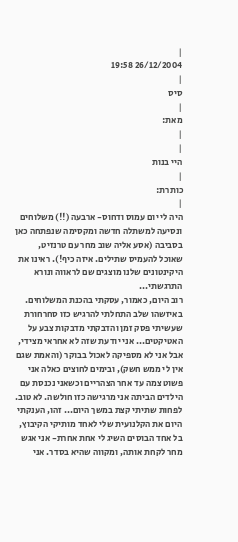|
26/12/2004 19:58
|
סיס
|
מאת:
|
|
היי בנות
|
כותרת:
|
היה לי יום עמוס ודחוס- ארבעה (!!) משלוחים ונסיעה למשתלה חדשה ומקסימה שנפתחה כאן בסביבה (אסע אליה שוב מחר עם טרנזיט, שאוכל להעמיס שתילים. איזה כיף!). ראינו את היקינטונים שלנו מוצגים שם לראווה ונורא התרגשתי...
רוב היום, כאמור, עסקתי בהכנת המשלוחים. באיזשהו שלב התחלתי להרגיש כזו סחרחורת שעשיתי פסק זמן והדבקתי מדבקות צבע על האטיקטים... אני יודעת שזה לא אחראי מצידי, אבל אני לא מספיקה לאכול בבוקר (והאמת שגם אין לי ממש חשק), ובימים לחוצים כאלה אני פשוט צמה עד אחר הצהריים וכשאני נכנסת עם הילדים הביתה אני מרגישה כזו חולשה. לא טוב. לפחות שתיתי קצת במשך היום... זהו, הענקתי היום את הקלנועית שלי לאחד מותיקי הקיבוץ, בל אחד הבוסים השיג לי אחת אחרת- אני אגש מחר לקחת אותה, ומקווה שהיא בסדר. אני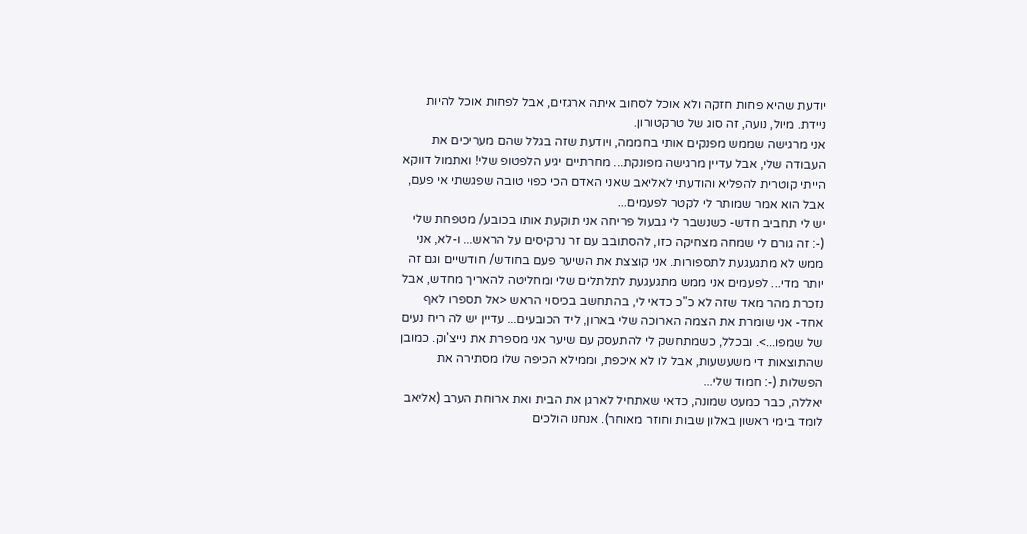יודעת שהיא פחות חזקה ולא אוכל לסחוב איתה ארגזים, אבל לפחות אוכל להיות ניידת. מיול, נועה, זה סוג של טרקטורון.
אני מרגישה שממש מפנקים אותי בחממה, ויודעת שזה בגלל שהם מעריכים את העבודה שלי, אבל עדיין מרגישה מפונקת... מחרתיים יגיע הלפטופ שלי! ואתמול דווקא הייתי קוטרית להפליא והודעתי לאליאב שאני האדם הכי כפוי טובה שפגשתי אי פעם, אבל הוא אמר שמותר לי לקטר לפעמים...
יש לי תחביב חדש- כשנשבר לי גבעול פריחה אני תוקעת אותו בכובע/ מטפחת שלי (-: זה גורם לי שמחה מצחיקה כזו, להסתובב עם זר נרקיסים על הראש... ו-לא, אני ממש לא מתגעגעת לתספורות. אני קוצצת את השיער פעם בחודש/ חודשיים וגם זה יותר מדי... לפעמים אני ממש מתגעגעת לתלתלים שלי ומחליטה להאריך מחדש, אבל נזכרת מהר מאד שזה לא כ"כ כדאי לי, בהתחשב בכיסוי הראש <אל תספרו לאף אחד- אני שומרת את הצמה הארוכה שלי בארון, ליד הכובעים... עדיין יש לה ריח נעים של שמפו...>. ובכלל, כשמתחשק לי להתעסק עם שיער אני מספרת את נייצ'וק. כמובן שהתוצאות די משעשעות, אבל לו לא איכפת, וממילא הכיפה שלו מסתירה את הפשלות (-: חמוד שלי...
יאללה, כבר כמעט שמונה, כדאי שאתחיל לארגן את הבית ואת ארוחת הערב (אליאב לומד בימי ראשון באלון שבות וחוזר מאוחר). אנחנו הולכים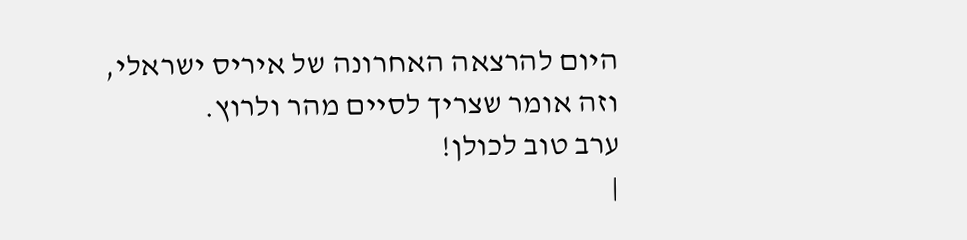היום להרצאה האחרונה של איריס ישראלי, וזה אומר שצריך לסיים מהר ולרוץ.
ערב טוב לכולן!
|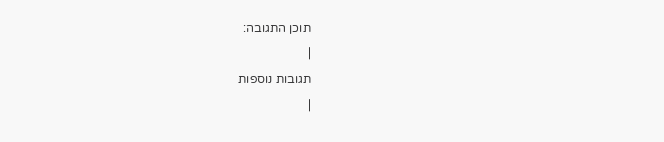תוכן התגובה:
|
תגובות נוספות
|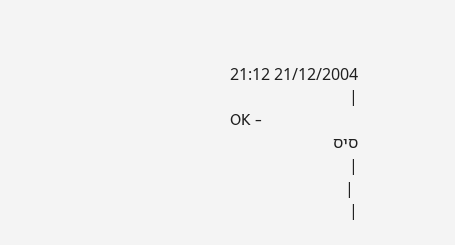21/12/2004 21:12
|
OK -
סיס
|
 |
|